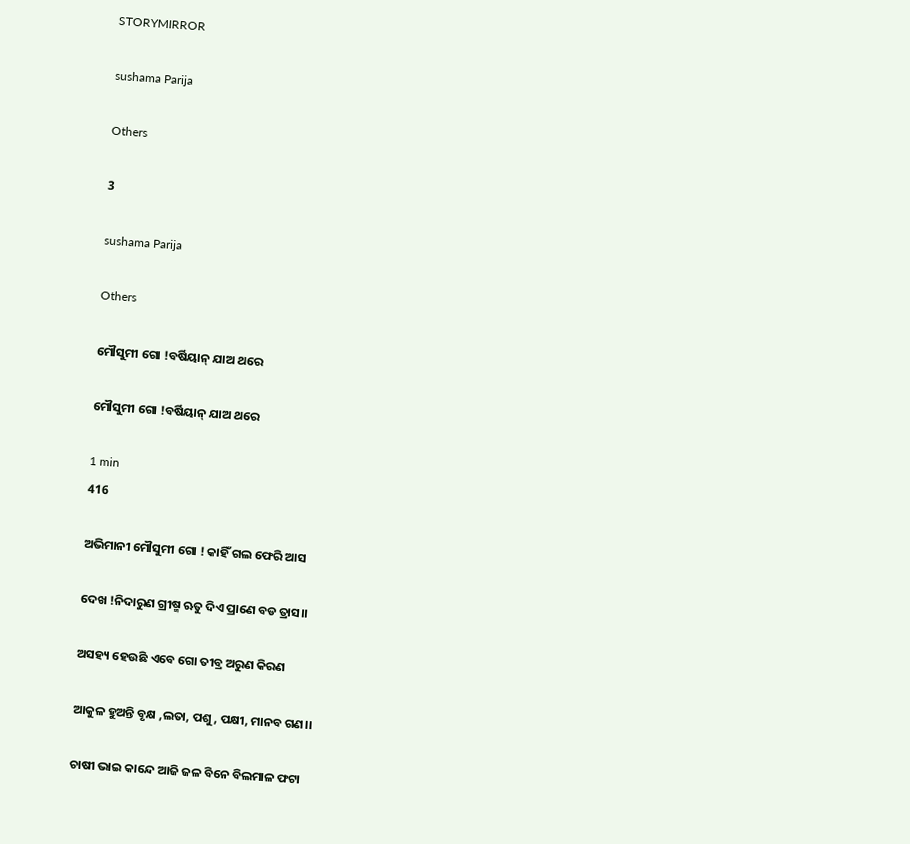STORYMIRROR

sushama Parija

Others

3

sushama Parija

Others

ମୌସୁମୀ ଗୋ !ବର୍ଷିୟାନ୍ ଯାଅ ଥରେ

ମୌସୁମୀ ଗୋ !ବର୍ଷିୟାନ୍ ଯାଅ ଥରେ

1 min
416

ଅଭିମାନୀ ମୌସୁମୀ ଗୋ ! କାହିଁ ଗଲ ଫେରି ଆସ

ଦେଖ !ନିଦାରୁଣ ଗ୍ରୀଷ୍ମ ଋତୁ ଦିଏ ପ୍ରାଣେ ବଡ ତ୍ରାସ।।

ଅସହ୍ୟ ହେଉଛି ଏବେ ଗୋ ତୀବ୍ର ଅରୁଣ କିରଣ

ଆକୁଳ ହୁଅନ୍ତି ବୃକ୍ଷ ,ଲତା, ପଶୁ, ପକ୍ଷୀ, ମାନବ ଗଣ।।

ଚାଷୀ ଭାଇ କାନ୍ଦେ ଆଜି ଜଳ ବିନେ ବିଲମାଳ ଫଟା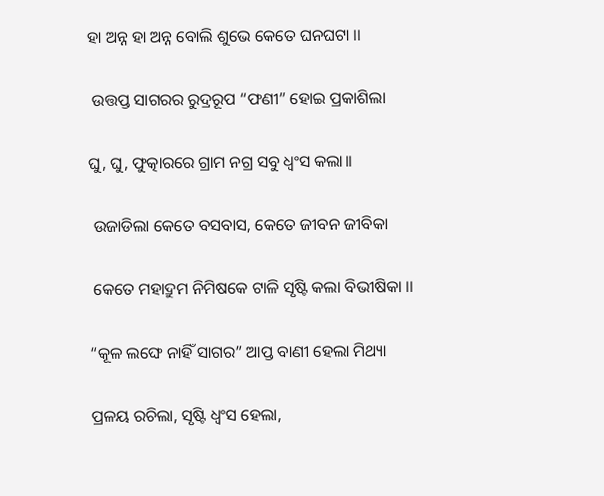ହା ଅନ୍ନ ହା ଅନ୍ନ ବୋଲି ଶୁଭେ କେତେ ଘନଘଟା ।।

 ଉତ୍ତପ୍ତ ସାଗରର ରୁଦ୍ରରୂପ “ଫଣୀ” ହୋଇ ପ୍ରକାଶିଲା

ଘୁ, ଘୁ, ଫୁତ୍କାରରେ ଗ୍ରାମ ନଗ୍ର ସବୁ ଧ୍ୱଂସ କଲା।।

 ଉଜାଡିଲା କେତେ ବସବାସ, କେତେ ଜୀବନ ଜୀବିକା

 କେତେ ମହାଦ୍ରୁମ ନିମିଷକେ ଟାଳି ସୃଷ୍ଟି କଲା ବିଭୀଷିକା ।।

“କୂଳ ଲଙ୍ଘେ ନାହିଁ ସାଗର” ଆପ୍ତ ବାଣୀ ହେଲା ମିଥ୍ୟା

ପ୍ରଳୟ ରଚିଲା, ସୃଷ୍ଟି ଧ୍ୱଂସ ହେଲା,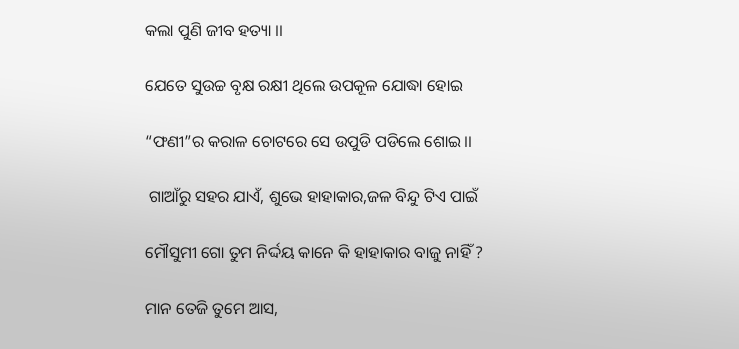କଲା ପୁଣି ଜୀବ ହତ୍ୟା ।।

ଯେତେ ସୁଉଚ୍ଚ ବୃକ୍ଷ ରକ୍ଷୀ ଥିଲେ ଉପକୂଳ ଯୋଦ୍ଧା ହୋଇ

“ଫଣୀ”ର କରାଳ ଚୋଟରେ ସେ ଉପୁଡି ପଡିଲେ ଶୋଇ।।

 ଗାଆଁରୁ ସହର ଯାଏଁ, ଶୁଭେ ହାହାକାର,ଜଳ ବିନ୍ଦୁ ଟିଏ ପାଇଁ

ମୌସୁମୀ ଗୋ ତୁମ ନିର୍ଦ୍ଦୟ କାନେ କି ହାହାକାର ବାଜୁ ନାହିଁ ?

ମାନ ତେଜି ତୁମେ ଆସ,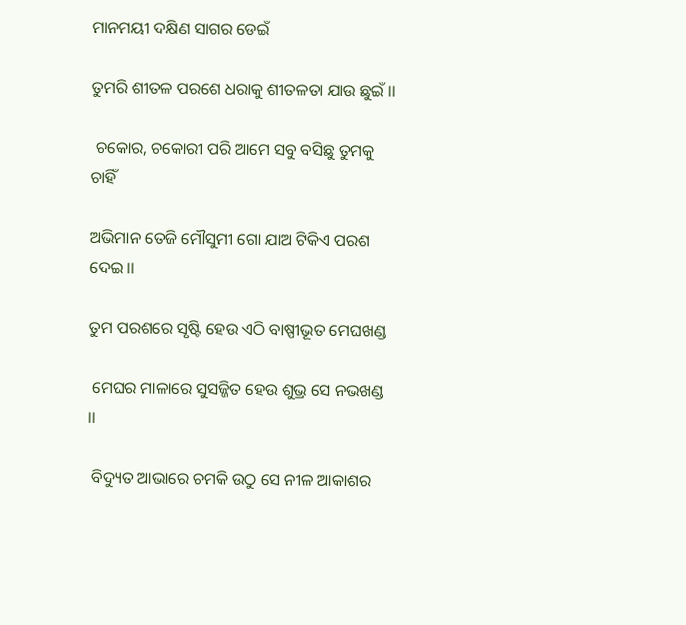ମାନମୟୀ ଦକ୍ଷିଣ ସାଗର ଡେଇଁ

ତୁମରି ଶୀତଳ ପରଶେ ଧରାକୁ ଶୀତଳତା ଯାଉ ଛୁଇଁ ।।

 ଚକୋର, ଚକୋରୀ ପରି ଆମେ ସବୁ ବସିଛୁ ତୁମକୁ ଚାହିଁ

ଅଭିମାନ ତେଜି ମୌସୁମୀ ଗୋ ଯାଅ ଟିକିଏ ପରଶ ଦେଇ।।

ତୁମ ପରଶରେ ସୃଷ୍ଟି ହେଉ ଏଠି ବାଷ୍ପୀଭୂତ ମେଘଖଣ୍ଡ

 ମେଘର ମାଳାରେ ସୁସଜ୍ଜିତ ହେଉ ଶୁଭ୍ର ସେ ନଭଖଣ୍ଡ ।।

 ବିଦ୍ୟୁତ ଆଭାରେ ଚମକି ଉଠୁ ସେ ନୀଳ ଆକାଶର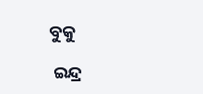ବୁକୁ

 ଇନ୍ଦ୍ର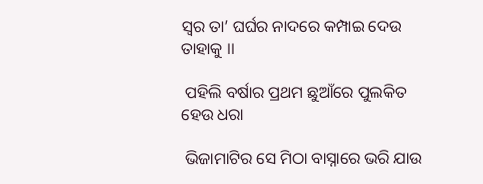ସ୍ୱର ତା’ ଘର୍ଘର ନାଦରେ କମ୍ପାଇ ଦେଉ ତାହାକୁ ।।

 ପହିଲି ବର୍ଷାର ପ୍ରଥମ ଛୁଆଁରେ ପୁଲକିତ ହେଉ ଧରା

 ଭିଜାମାଟିର ସେ ମିଠା ବାସ୍ନାରେ ଭରି ଯାଉ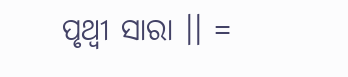ପୃଥ୍ୱୀ ସାରା ।। =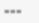===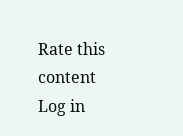Rate this content
Log in